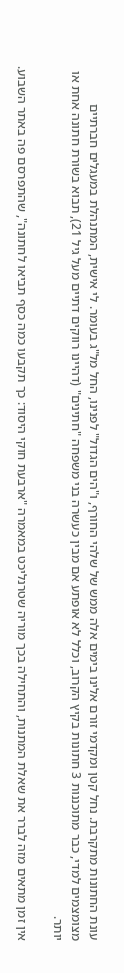עונת החתונות מתקרבת. נחל קטן ומקדמי זורם אלינו בימים אלה ממש של שלהי החורף, ו"הים הגדול" לפנינו, החל מל"ג בעומר. לי אישית, המתנהלת במעגלים חברתיים מצומצמים למדי, כבר מתוכננות 3 חתונות בקיץ הקרוב, וכלל לא אופתע אם מבין כעשרה בני משפחה "חתינים" (דהיינו רווקים דתיים מעל גיל 21), תבוא בשורת חתונה אחת או יותר.

אין זמן מתאים מזה לברר את שאלת המתנות, והתחילה בכך מוריה שטרנליכט במאמרה "ארבעת חוקי היסוד: כך תקבעו כמה כסף תביאו לחתונה", שהתפרסם פה באתר השבוע.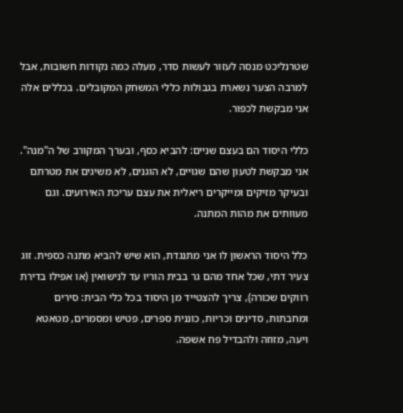שטרנליכט מנסה לעזור לעשות סדר, מעלה כמה נקודות חשובות, אבל למרבה הצער נשארת בגבולות כללי המשחק המקובלים. בכללים אלה אני מבקשת לכפור.

כללי היסוד הם בעצם שניים: להביא כסף, ובערך המקורב של ה"מנה". אני מבקשת לטעון שהם שגויים, לא הוגנים, לא משיגים את מטרתם ובעיקר מזיקים ומייקרים ריאלית את עצם עריכת האירועים. וגם מעוותים את מהות המתנה.

כלל היסוד הראשון לו אני מתנגדת, הוא שיש להביא מתנה כספית. זוג צעיר דתי, שכל אחד מהם גר בבית הוריו עד לנישואין (או אפילו בדירת רווקים שכורה), צריך להצטייד מן היסוד בכל כלי הבית: סירים ומחבתות, סדינים וכריות, כוננית ספרים, פטיש ומסמרים, מטאטא ויעה, מזוזה ולהבדיל פח אשפה.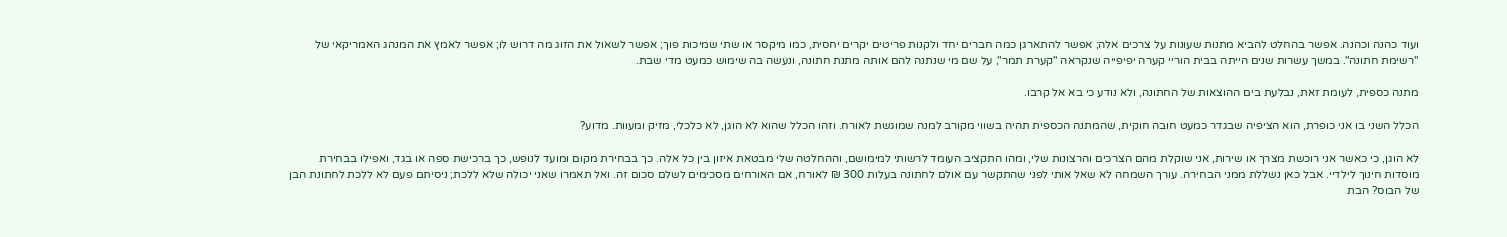ועוד כהנה וכהנה. אפשר בהחלט להביא מתנות שעונות על צרכים אלה; אפשר להתארגן כמה חברים יחד ולקנות פריטים יקרים יחסית, כמו מיקסר או שתי שמיכות פוך; אפשר לשאול את הזוג מה דרוש לו; אפשר לאמץ את המנהג האמריקאי של "רשימת חתונה". במשך עשרות שנים הייתה בבית הוריי קערה יפיפייה שנקראה "קערת תמר", על שם מי שנתנה להם אותה מתנת חתונה, ונעשה בה שימוש כמעט מדי שבת.

מתנה כספית, לעומת זאת, נבלעת בים ההוצאות של החתונה, ולא נודע כי בא אל קרבו.

הכלל השני בו אני כופרת, הוא הציפיה שבגדר כמעט חובה חוקית, שהמתנה הכספית תהיה בשווי מקורב למנה שמוגשת לאורח. וזהו הכלל שהוא לא הוגן, לא כלכלי, מזיק ומעוות. מדוע?

לא הוגן, כי כאשר אני רוכשת מצרך או שירות, אני שוקלת מהם הצרכים והרצונות שלי, ומהו התקציב העומד לרשותי למימושם, וההחלטה שלי מבטאת איזון בין כל אלה. כך בבחירת מקום ומועד לנופש, כך ברכישת ספה או בגד, ואפילו בבחירת מוסדות חינוך לילדיי. אבל כאן נשללת ממני הבחירה. עורך השמחה לא שאל אותי לפני שהתקשר עם אולם לחתונה בעלות 300 ₪ לאורח, אם האורחים מסכימים לשלם סכום זה. ואל תאמרו שאני יכולה שלא ללכת; ניסיתם פעם לא ללכת לחתונת הבן של הבוס? הבת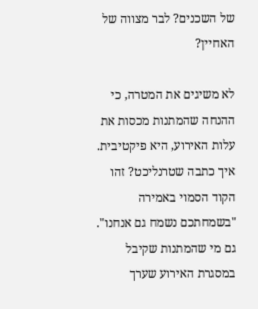של השכנים? לבר מצווה של האחיין?

לא משיגים את המטרה, כי ההנחה שהמתנות מכסות את עלות האירוע, היא פיקטיבית. איך כתבה שטרנליכט? זהו הקוד הסמוי באמירה "בשמחתכם נשמח גם אנחנו". גם מי שהמתנות שקיבל במסגרת האירוע שערך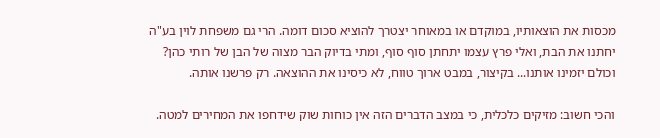מכסות את הוצאותיו, במוקדם או במאוחר יצטרך להוציא סכום דומה. הרי גם משפחת לוין בע"ה יחתנו את הבת, ואלי פרץ עצמו יתחתן סוף סוף, ומתי בדיוק הבר מצוה של הבן של רותי כהן? וכולם יזמינו אותנו... בקיצור, במבט ארוך טווח, לא כיסינו את ההוצאה. רק פרשנו אותה.

והכי חשוב: מזיקים כלכלית, כי במצב הדברים הזה אין כוחות שוק שידחפו את המחירים למטה.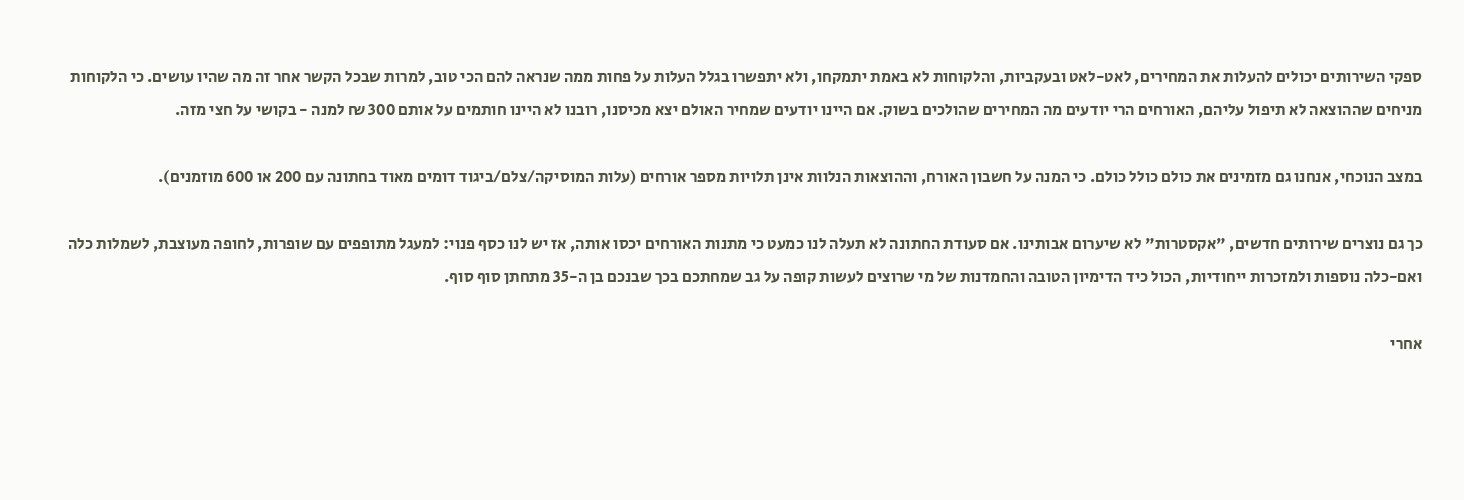ספקי השירותים יכולים להעלות את המחירים, לאט-לאט ובעקביות, והלקוחות לא באמת יתמקחו, ולא יתפשרו בגלל העלות על פחות ממה שנראה להם הכי טוב, למרות שבכל הקשר אחר זה מה שהיו עושים. כי הלקוחות מניחים שההוצאה לא תיפול עליהם, האורחים הרי יודעים מה המחירים שהולכים בשוק. אם היינו יודעים שמחיר האולם יצא מכיסנו, רובנו לא היינו חותמים על אותם 300 ₪ למנה - בקושי על חצי מזה.

במצב הנוכחי, אנחנו גם מזמינים את כולם כולל כולם. כי המנה על חשבון האורח, וההוצאות הנלוות אינן תלויות מספר אורחים (עלות המוסיקה/צלם/ביגוד דומים מאוד בחתונה עם 200 או 600 מוזמנים).

כך גם נוצרים שירותים חדשים, "אקסטרות" לא שיערום אבותינו. אם סעודת החתונה לא תעלה לנו כמעט כי מתנות האורחים יכסו אותה, אז יש לנו כסף פנוי: למעגל מתופפים עם שופרות, לחופה מעוצבת, לשמלות כלה ואם-כלה נוספות ולמזכרות ייחודיות, הכול כיד הדימיון הטובה והחמדנות של מי שרוצים לעשות קופה על גב שמחתכם בכך שבנכם בן ה-35 מתחתן סוף סוף.

אחרי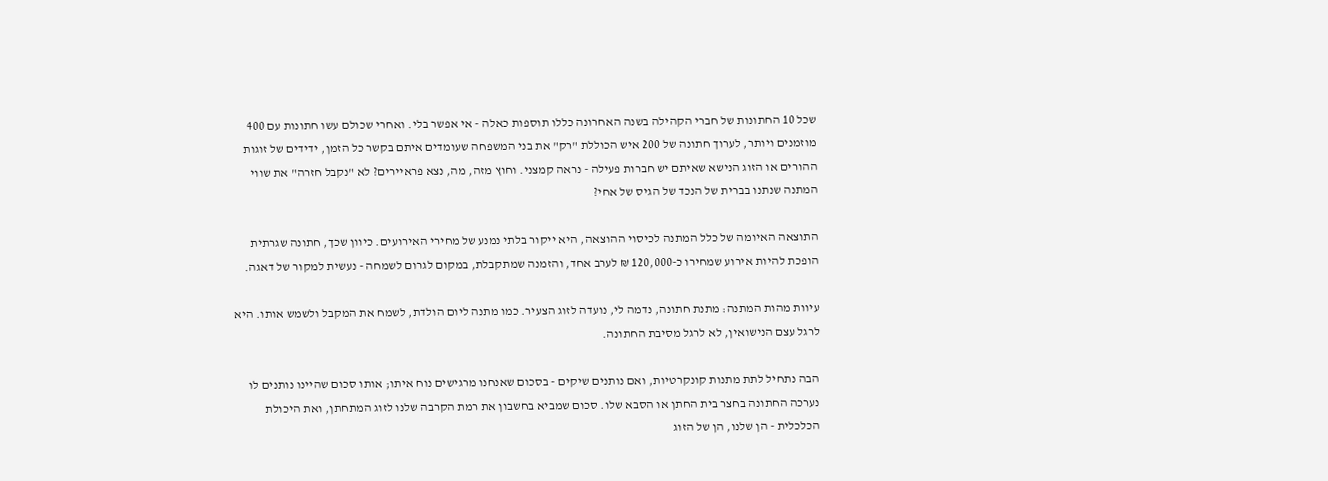שכל 10 החתונות של חברי הקהילה בשנה האחרונה כללו תוספות כאלה - אי אפשר בלי. ואחרי שכולם עשו חתונות עם 400 מוזמנים ויותר, לערוך חתונה של 200 איש הכוללת "רק" את בני המשפחה שעומדים איתם בקשר כל הזמן, ידידים של זוגות ההורים או הזוג הנישא שאיתם יש חברות פעילה - נראה קמצני. וחוץ מזה, מה, נצא פראיירים? לא "נקבל חזרה" את שווי המתנה שנתנו בברית של הנכד של הגיס של אחי?

התוצאה האיומה של כלל המתנה לכיסוי ההוצאה, היא ייקור בלתי נמנע של מחירי האירועים. כיוון שכך, חתונה שגרתית הופכת להיות אירוע שמחירו כ-120,000 ₪ לערב אחד, והזמנה שמתקבלת, במקום לגרום לשמחה - נעשית למקור של דאגה.

עיוות מהות המתנה: מתנת חתונה, נדמה לי, נועדה לזוג הצעיר. כמו מתנה ליום הולדת, לשמח את המקבל ולשמש אותו. היא לרגל עצם הנישואין, לא לרגל מסיבת החתונה.

הבה נתחיל לתת מתנות קונקרטיות, ואם נותנים שיקים - בסכום שאנחנו מרגישים נוח איתו; אותו סכום שהיינו נותנים לו נערכה החתונה בחצר בית החתן או הסבא שלו. סכום שמביא בחשבון את רמת הקרבה שלנו לזוג המתחתן, ואת היכולת הכלכלית - הן שלנו, הן של הזוג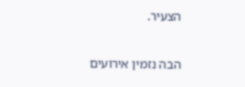הצעיר.

הבה נזמין אירועים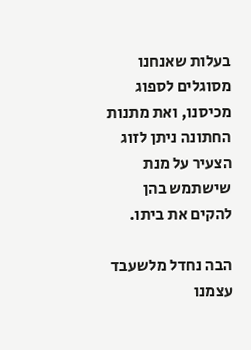בעלות שאנחנו מסוגלים לספוג מכיסנו, ואת מתנות החתונה ניתן לזוג הצעיר על מנת שישתמש בהן להקים את ביתו.

הבה נחדל מלשעבד עצמנו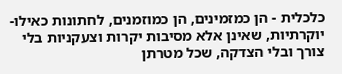כלכלית - הן כמזמינים, הן כמוזמנים, לחתונות כאילו-יוקרתיות, שאינן אלא מסיבות יקרות וצעקניות בלי צורך ובלי הצדקה, שכל מטרתן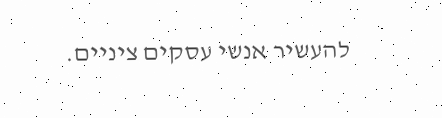להעשיר אנשי עסקים ציניים.